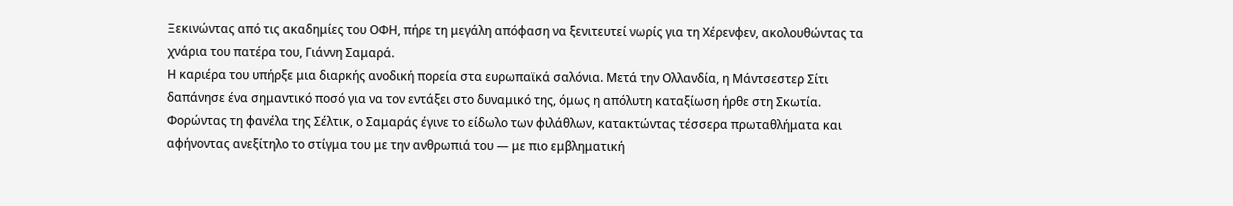Ξεκινώντας από τις ακαδημίες του ΟΦΗ, πήρε τη μεγάλη απόφαση να ξενιτευτεί νωρίς για τη Χέρενφεν, ακολουθώντας τα χνάρια του πατέρα του, Γιάννη Σαμαρά.
Η καριέρα του υπήρξε μια διαρκής ανοδική πορεία στα ευρωπαϊκά σαλόνια. Μετά την Ολλανδία, η Μάντσεστερ Σίτι δαπάνησε ένα σημαντικό ποσό για να τον εντάξει στο δυναμικό της, όμως η απόλυτη καταξίωση ήρθε στη Σκωτία. Φορώντας τη φανέλα της Σέλτικ, ο Σαμαράς έγινε το είδωλο των φιλάθλων, κατακτώντας τέσσερα πρωταθλήματα και αφήνοντας ανεξίτηλο το στίγμα του με την ανθρωπιά του — με πιο εμβληματική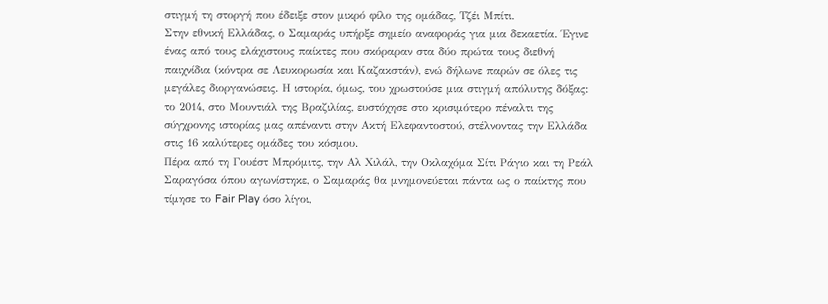στιγμή τη στοργή που έδειξε στον μικρό φίλο της ομάδας, Τζέι Μπίτι.
Στην εθνική Ελλάδας, ο Σαμαράς υπήρξε σημείο αναφοράς για μια δεκαετία. Έγινε ένας από τους ελάχιστους παίκτες που σκόραραν στα δύο πρώτα τους διεθνή παιχνίδια (κόντρα σε Λευκορωσία και Καζακστάν), ενώ δήλωνε παρών σε όλες τις μεγάλες διοργανώσεις. Η ιστορία, όμως, του χρωστούσε μια στιγμή απόλυτης δόξας: το 2014, στο Μουντιάλ της Βραζιλίας, ευστόχησε στο κρισιμότερο πέναλτι της σύγχρονης ιστορίας μας απέναντι στην Ακτή Ελεφαντοστού, στέλνοντας την Ελλάδα στις 16 καλύτερες ομάδες του κόσμου.
Πέρα από τη Γουέστ Μπρόμιτς, την Αλ Χιλάλ, την Οκλαχόμα Σίτι Ράγιο και τη Ρεάλ Σαραγόσα όπου αγωνίστηκε, ο Σαμαράς θα μνημονεύεται πάντα ως ο παίκτης που τίμησε το Fair Play όσο λίγοι,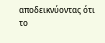αποδεικνύοντας ότι το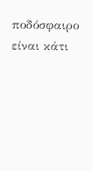ποδόσφαιρο είναι κάτι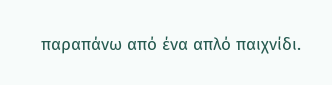παραπάνω από ένα απλό παιχνίδι.